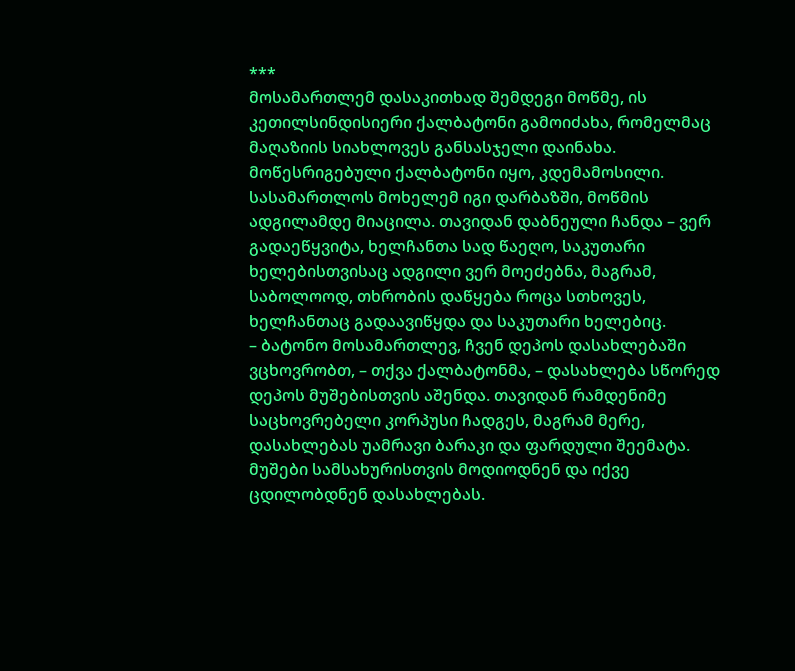***
მოსამართლემ დასაკითხად შემდეგი მოწმე, ის კეთილსინდისიერი ქალბატონი გამოიძახა, რომელმაც მაღაზიის სიახლოვეს განსასჯელი დაინახა. მოწესრიგებული ქალბატონი იყო, კდემამოსილი. სასამართლოს მოხელემ იგი დარბაზში, მოწმის ადგილამდე მიაცილა. თავიდან დაბნეული ჩანდა – ვერ გადაეწყვიტა, ხელჩანთა სად წაეღო, საკუთარი ხელებისთვისაც ადგილი ვერ მოეძებნა, მაგრამ, საბოლოოდ, თხრობის დაწყება როცა სთხოვეს, ხელჩანთაც გადაავიწყდა და საკუთარი ხელებიც.
– ბატონო მოსამართლევ, ჩვენ დეპოს დასახლებაში ვცხოვრობთ, – თქვა ქალბატონმა, – დასახლება სწორედ დეპოს მუშებისთვის აშენდა. თავიდან რამდენიმე საცხოვრებელი კორპუსი ჩადგეს, მაგრამ მერე, დასახლებას უამრავი ბარაკი და ფარდული შეემატა. მუშები სამსახურისთვის მოდიოდნენ და იქვე ცდილობდნენ დასახლებას.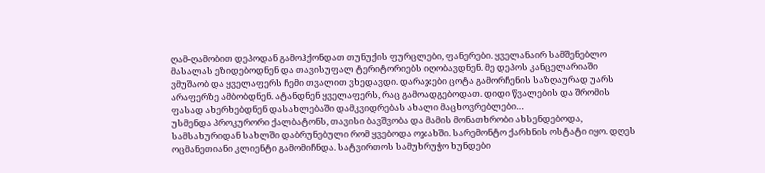ღამ-ღამობით დეპოდან გამოჰქონდათ თუნუქის ფურცლები, ფანერები. ყველანაირ სამშენებლო მასალას ეზიდებოდნენ და თავისუფალ ტერიტორიებს იღობავდნენ. მე დეპოს კანცელარიაში ვმუშაობ და ყველაფერს ჩემი თვალით ვხედავდი. დარაჯები ცოტა გამორჩენის საზღაურად უარს არაფერზე ამბობდნენ. ატანდნენ ყველაფერს, რაც გამოადგებოდათ. დიდი წვალების და შრომის ფასად ახერხებდნენ დასახლებაში დამკვიდრებას ახალი მაცხოვრებლები…
უსმენდა პროკურორი ქალბატონს, თავისი ბავშვობა და მამის მონათხრობი ახსენდებოდა, სამსახურიდან სახლში დაბრუნებული რომ ყვებოდა ოჯახში. სარემონტო ქარხნის ოსტატი იყო. დღეს ოცმანეთიანი კლიენტი გამომიჩნდა. სატვირთოს სამუხრუჭო ხუნდები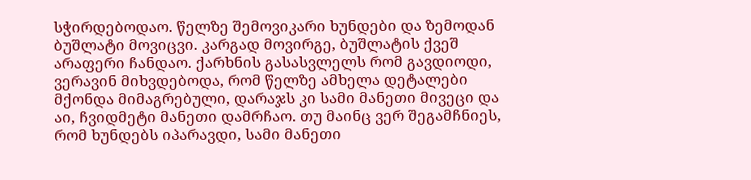სჭირდებოდაო. წელზე შემოვიკარი ხუნდები და ზემოდან ბუშლატი მოვიცვი. კარგად მოვირგე, ბუშლატის ქვეშ არაფერი ჩანდაო. ქარხნის გასასვლელს რომ გავდიოდი, ვერავინ მიხვდებოდა, რომ წელზე ამხელა დეტალები მქონდა მიმაგრებული, დარაჯს კი სამი მანეთი მივეცი და აი, ჩვიდმეტი მანეთი დამრჩაო. თუ მაინც ვერ შეგამჩნიეს, რომ ხუნდებს იპარავდი, სამი მანეთი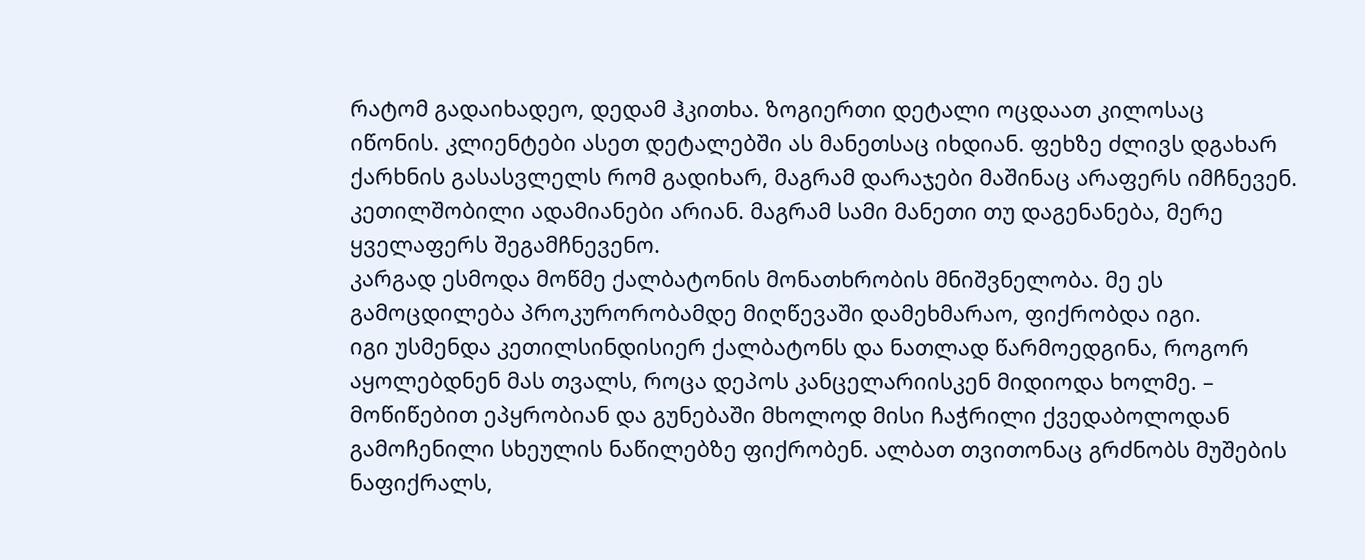რატომ გადაიხადეო, დედამ ჰკითხა. ზოგიერთი დეტალი ოცდაათ კილოსაც იწონის. კლიენტები ასეთ დეტალებში ას მანეთსაც იხდიან. ფეხზე ძლივს დგახარ ქარხნის გასასვლელს რომ გადიხარ, მაგრამ დარაჯები მაშინაც არაფერს იმჩნევენ. კეთილშობილი ადამიანები არიან. მაგრამ სამი მანეთი თუ დაგენანება, მერე ყველაფერს შეგამჩნევენო.
კარგად ესმოდა მოწმე ქალბატონის მონათხრობის მნიშვნელობა. მე ეს გამოცდილება პროკურორობამდე მიღწევაში დამეხმარაო, ფიქრობდა იგი.
იგი უსმენდა კეთილსინდისიერ ქალბატონს და ნათლად წარმოედგინა, როგორ აყოლებდნენ მას თვალს, როცა დეპოს კანცელარიისკენ მიდიოდა ხოლმე. – მოწიწებით ეპყრობიან და გუნებაში მხოლოდ მისი ჩაჭრილი ქვედაბოლოდან გამოჩენილი სხეულის ნაწილებზე ფიქრობენ. ალბათ თვითონაც გრძნობს მუშების ნაფიქრალს,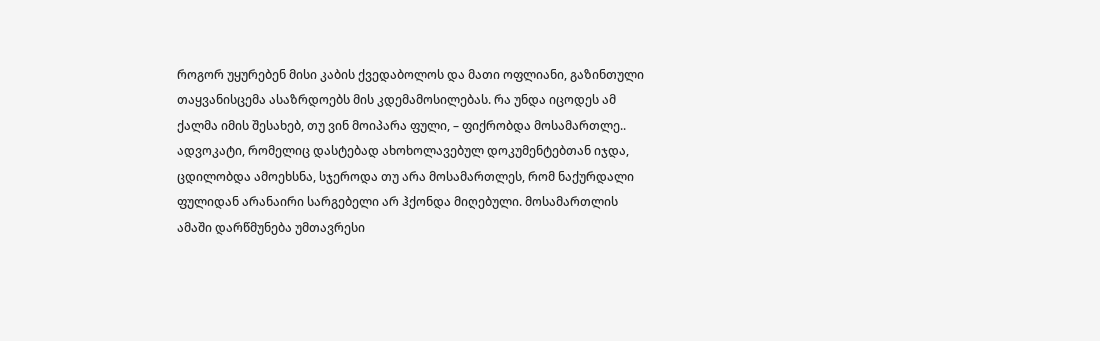როგორ უყურებენ მისი კაბის ქვედაბოლოს და მათი ოფლიანი, გაზინთული თაყვანისცემა ასაზრდოებს მის კდემამოსილებას. რა უნდა იცოდეს ამ ქალმა იმის შესახებ, თუ ვინ მოიპარა ფული, – ფიქრობდა მოსამართლე..
ადვოკატი, რომელიც დასტებად ახოხოლავებულ დოკუმენტებთან იჯდა, ცდილობდა ამოეხსნა, სჯეროდა თუ არა მოსამართლეს, რომ ნაქურდალი ფულიდან არანაირი სარგებელი არ ჰქონდა მიღებული. მოსამართლის ამაში დარწმუნება უმთავრესი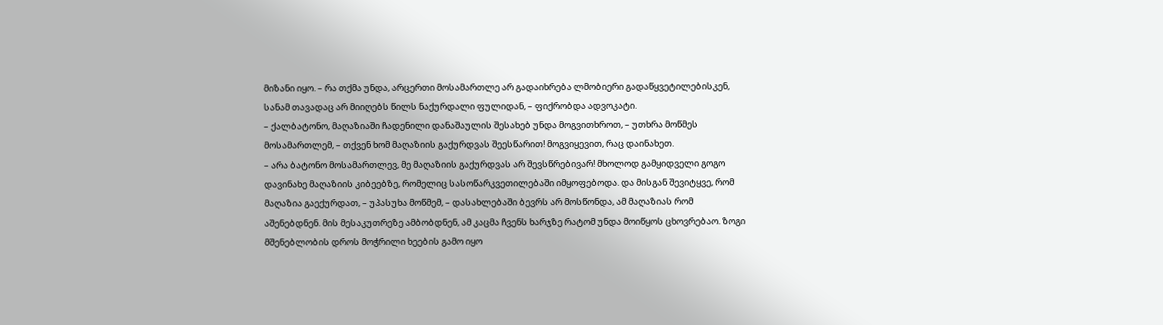მიზანი იყო. – რა თქმა უნდა, არცერთი მოსამართლე არ გადაიხრება ლმობიერი გადაწყვეტილებისკენ, სანამ თავადაც არ მიიღებს წილს ნაქურდალი ფულიდან, – ფიქრობდა ადვოკატი.
– ქალბატონო, მაღაზიაში ჩადენილი დანაშაულის შესახებ უნდა მოგვითხროთ, – უთხრა მოწმეს მოსამართლემ, – თქვენ ხომ მაღაზიის გაქურდვას შეესწარით! მოგვიყევით, რაც დაინახეთ.
– არა ბატონო მოსამართლევ, მე მაღაზიის გაქურდვას არ შევსწრებივარ! მხოლოდ გამყიდველი გოგო დავინახე მაღაზიის კიბეებზე, რომელიც სასოწარკვეთილებაში იმყოფებოდა. და მისგან შევიტყვე, რომ მაღაზია გაექურდათ, – უპასუხა მოწმემ, – დასახლებაში ბევრს არ მოსწონდა, ამ მაღაზიას რომ აშენებდნენ. მის მესაკუთრეზე ამბობდნენ, ამ კაცმა ჩვენს ხარჯზე რატომ უნდა მოიწყოს ცხოვრებაო. ზოგი მშენებლობის დროს მოჭრილი ხეების გამო იყო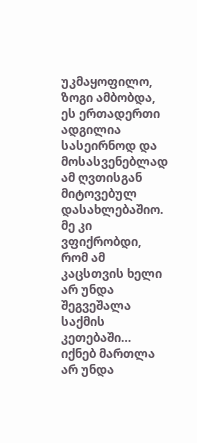უკმაყოფილო, ზოგი ამბობდა, ეს ერთადერთი ადგილია სასეირნოდ და მოსასვენებლად ამ ღვთისგან მიტოვებულ დასახლებაშიო. მე კი ვფიქრობდი, რომ ამ კაცსთვის ხელი არ უნდა შეგვეშალა საქმის კეთებაში… იქნებ მართლა არ უნდა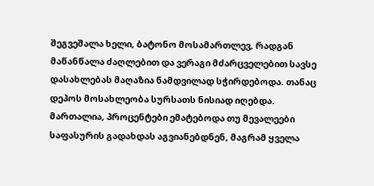შეგვეშალა ხელი, ბატონო მოსამართლევ, რადგან მაწანწალა ძაღლებით და ვერაგი მძარცველებით სავსე დასახლებას მაღაზია ნამდვილად სჭირდებოდა. თანაც დეპოს მოსახლეობა სურსათს ნისიად იღებდა. მართალია, პროცენტები ემატებოდა თუ მევალეები საფასურის გადახდას აგვიანებდნენ, მაგრამ ყველა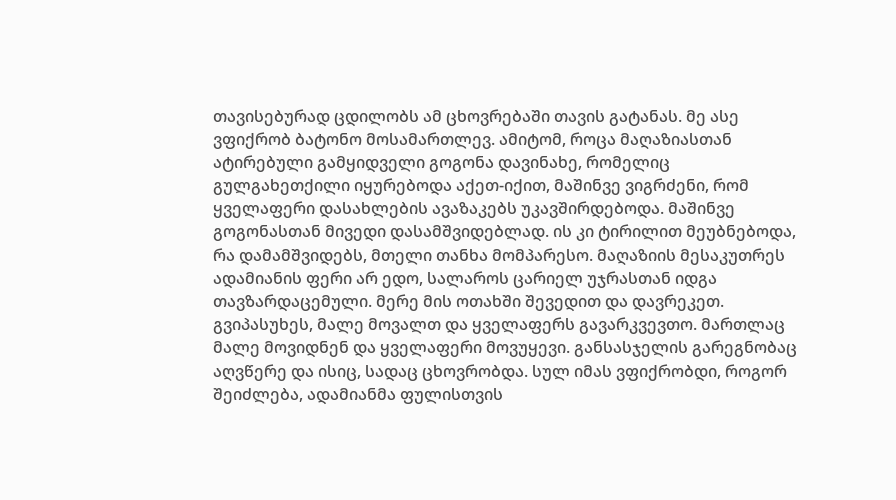თავისებურად ცდილობს ამ ცხოვრებაში თავის გატანას. მე ასე ვფიქრობ ბატონო მოსამართლევ. ამიტომ, როცა მაღაზიასთან ატირებული გამყიდველი გოგონა დავინახე, რომელიც გულგახეთქილი იყურებოდა აქეთ-იქით, მაშინვე ვიგრძენი, რომ ყველაფერი დასახლების ავაზაკებს უკავშირდებოდა. მაშინვე გოგონასთან მივედი დასამშვიდებლად. ის კი ტირილით მეუბნებოდა, რა დამამშვიდებს, მთელი თანხა მომპარესო. მაღაზიის მესაკუთრეს ადამიანის ფერი არ ედო, სალაროს ცარიელ უჯრასთან იდგა თავზარდაცემული. მერე მის ოთახში შევედით და დავრეკეთ. გვიპასუხეს, მალე მოვალთ და ყველაფერს გავარკვევთო. მართლაც მალე მოვიდნენ და ყველაფერი მოვუყევი. განსასჯელის გარეგნობაც აღვწერე და ისიც, სადაც ცხოვრობდა. სულ იმას ვფიქრობდი, როგორ შეიძლება, ადამიანმა ფულისთვის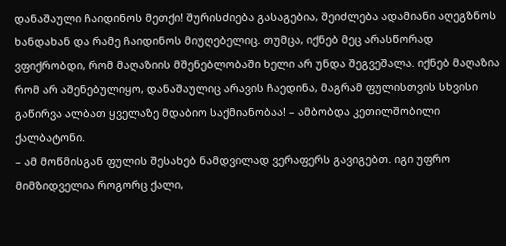დანაშაული ჩაიდინოს მეთქი! შურისძიება გასაგებია, შეიძლება ადამიანი აღეგზნოს ხანდახან და რამე ჩაიდინოს მიუღებელიც. თუმცა, იქნებ მეც არასწორად ვფიქრობდი, რომ მაღაზიის მშენებლობაში ხელი არ უნდა შეგვეშალა. იქნებ მაღაზია რომ არ აშენებულიყო, დანაშაულიც არავის ჩაედინა, მაგრამ ფულისთვის სხვისი გაწირვა ალბათ ყველაზე მდაბიო საქმიანობაა! – ამბობდა კეთილშობილი ქალბატონი.
– ამ მოწმისგან ფულის შესახებ ნამდვილად ვერაფერს გავიგებთ. იგი უფრო მიმზიდველია როგორც ქალი,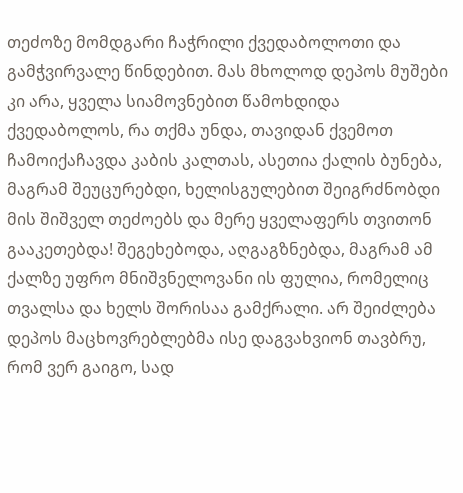თეძოზე მომდგარი ჩაჭრილი ქვედაბოლოთი და გამჭვირვალე წინდებით. მას მხოლოდ დეპოს მუშები კი არა, ყველა სიამოვნებით წამოხდიდა ქვედაბოლოს, რა თქმა უნდა, თავიდან ქვემოთ ჩამოიქაჩავდა კაბის კალთას, ასეთია ქალის ბუნება, მაგრამ შეუცურებდი, ხელისგულებით შეიგრძნობდი მის შიშველ თეძოებს და მერე ყველაფერს თვითონ გააკეთებდა! შეგეხებოდა, აღგაგზნებდა, მაგრამ ამ ქალზე უფრო მნიშვნელოვანი ის ფულია, რომელიც თვალსა და ხელს შორისაა გამქრალი. არ შეიძლება დეპოს მაცხოვრებლებმა ისე დაგვახვიონ თავბრუ, რომ ვერ გაიგო, სად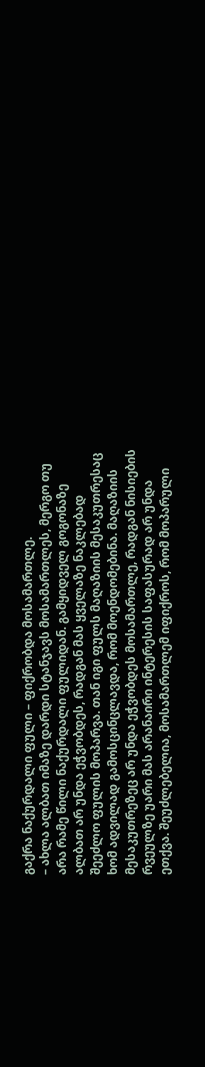გაქრა ნაქურდალი ფული – ფიქრობდა მოსამართლე.
– ახლა ალბათ იმაზე დარდი სტანჯავს მოსამართლეს, მერგო თუ არა რამე წილი ნაქურდალი ფულიდან. გამყიდველ გოგონაზე ალბათ არ უნდა ეჭვობდეს, რადგან მას ყველაზე ნაკლებად შეეძლო ფულის მოპარვა. თან იგი ფულს მაღაზიის მესაკუთრესაც ხომ ადვილად გამოსცინცლავდა, რომ მოენდომებინა. მაღაზიის მესაკუთრეზეც არ უნდა ეჭვობდეს მოსამართლე, რადგან ნისიების რვეულზე უარი მას არანაირი ინტერესის საფასურად არ უნდა ეთქვა. შეუძლებელია, მოსამართლემ იფიქროს, რომ მოპარული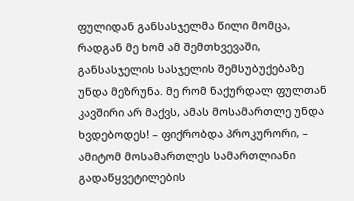ფულიდან განსასჯელმა წილი მომცა, რადგან მე ხომ ამ შემთხვევაში, განსასჯელის სასჯელის შემსუბუქებაზე უნდა მეზრუნა. მე რომ ნაქურდალ ფულთან კავშირი არ მაქვს, ამას მოსამართლე უნდა ხვდებოდეს! – ფიქრობდა პროკურორი, – ამიტომ მოსამართლეს სამართლიანი გადაწყვეტილების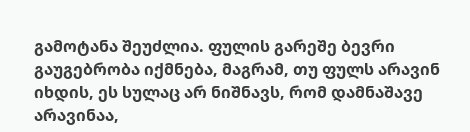გამოტანა შეუძლია. ფულის გარეშე ბევრი გაუგებრობა იქმნება, მაგრამ, თუ ფულს არავინ იხდის, ეს სულაც არ ნიშნავს, რომ დამნაშავე არავინაა,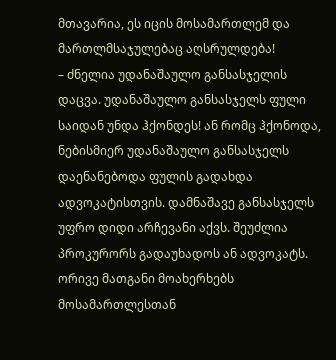მთავარია, ეს იცის მოსამართლემ და მართლმსაჯულებაც აღსრულდება!
– ძნელია უდანაშაულო განსასჯელის დაცვა. უდანაშაულო განსასჯელს ფული საიდან უნდა ჰქონდეს! ან რომც ჰქონოდა, ნებისმიერ უდანაშაულო განსასჯელს დაენანებოდა ფულის გადახდა ადვოკატისთვის. დამნაშავე განსასჯელს უფრო დიდი არჩევანი აქვს. შეუძლია პროკურორს გადაუხადოს ან ადვოკატს. ორივე მათგანი მოახერხებს მოსამართლესთან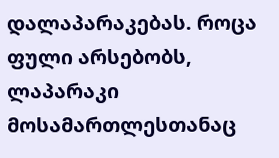დალაპარაკებას. როცა ფული არსებობს, ლაპარაკი მოსამართლესთანაც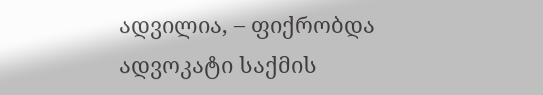ადვილია, – ფიქრობდა ადვოკატი საქმის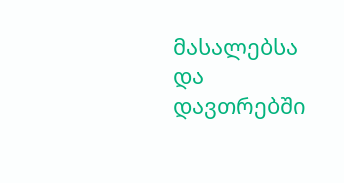მასალებსა და დავთრებში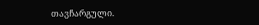თავჩარგული.